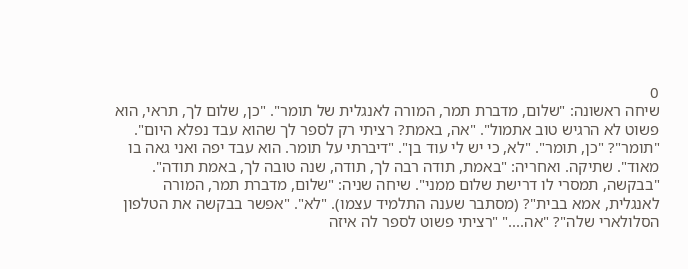0
שיחה ראשונה: "שלום, מדברת תמר, המורה לאנגלית של תומר". "כן, שלום לך, תראי, הוא פשוט לא הרגיש טוב אתמול". "אה, באמת? רציתי רק לספר לך שהוא עבד נפלא היום". "תומר"? "כן, תומר". "לא, כי יש לי עוד בן". "דיברתי על תומר. הוא עבד יפה ואני גאה בו מאוד". שתיקה. ואחריה: "באמת, תודה רבה לך, תודה, שנה טובה לך, באמת תודה". "בבקשה, תמסרי לו דרישת שלום ממני". שיחה שניה: "שלום, מדברת תמר, המורה לאנגלית, אמא בבית"? (מסתבר שענה התלמיד עצמו). "לא". "אפשר בבקשה את הטלפון הסלולארי שלה"? "אה...." "רציתי פשוט לספר לה איזה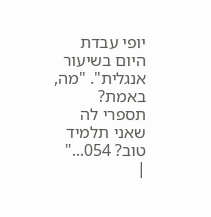יופי עבדת היום בשיעור אנגלית". "מה, באמת? תספרי לה שאני תלמיד טוב? 054..."
|